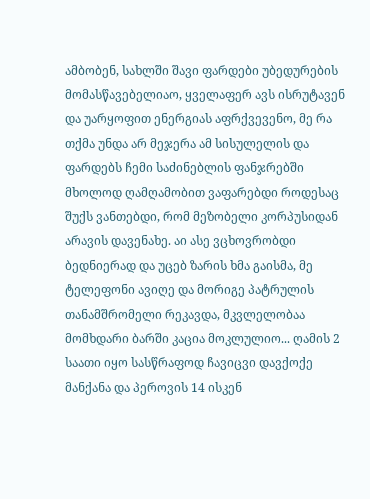ამბობენ, სახლში შავი ფარდები უბედურების მომასწავებელიაო, ყველაფერ ავს ისრუტავენ და უარყოფით ენერგიას აფრქვევენო, მე რა თქმა უნდა არ მეჯერა ამ სისულელის და ფარდებს ჩემი საძინებლის ფანჯრებში მხოლოდ ღამღამობით ვაფარებდი როდესაც შუქს ვანთებდი, რომ მეზობელი კორპუსიდან არავის დავენახე. აი ასე ვცხოვრობდი ბედნიერად და უცებ ზარის ხმა გაისმა, მე ტელეფონი ავიღე და მორიგე პატრულის თანამშრომელი რეკავდა, მკვლელობაა მომხდარი ბარში კაცია მოკლულიო... ღამის 2 საათი იყო სასწრაფოდ ჩავიცვი დავქოქე მანქანა და პეროვის 14 ისკენ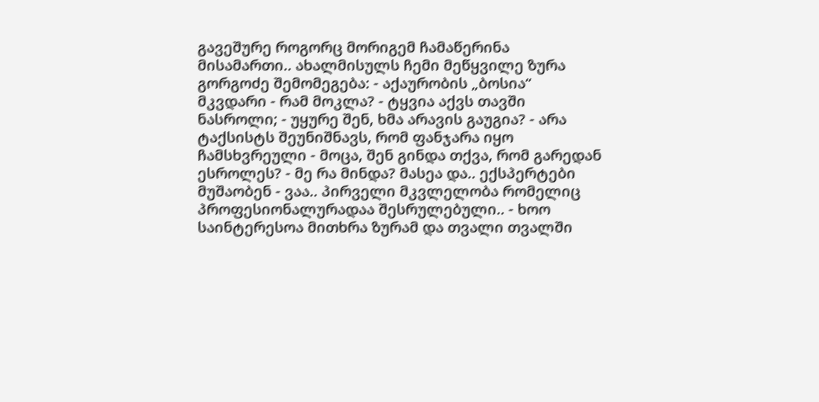გავეშურე როგორც მორიგემ ჩამაწერინა მისამართი.. ახალმისულს ჩემი მეწყვილე ზურა გორგოძე შემომეგება: - აქაურობის „ბოსია“ მკვდარი - რამ მოკლა? - ტყვია აქვს თავში ნასროლი; - უყურე შენ, ხმა არავის გაუგია? - არა ტაქსისტს შეუნიშნავს, რომ ფანჯარა იყო ჩამსხვრეული - მოცა, შენ გინდა თქვა, რომ გარედან ესროლეს? - მე რა მინდა? მასეა და.. ექსპერტები მუშაობენ - ვაა.. პირველი მკვლელობა რომელიც პროფესიონალურადაა შესრულებული.. - ხოო საინტერესოა მითხრა ზურამ და თვალი თვალში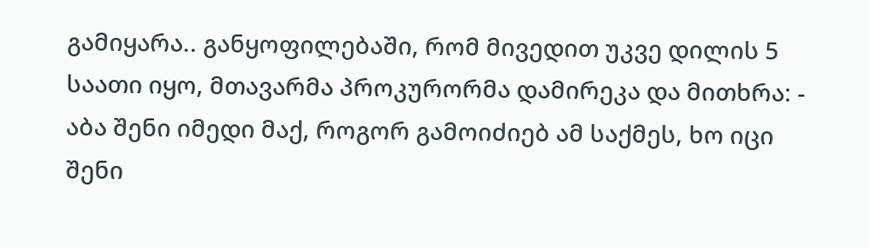გამიყარა.. განყოფილებაში, რომ მივედით უკვე დილის 5 საათი იყო, მთავარმა პროკურორმა დამირეკა და მითხრა: - აბა შენი იმედი მაქ, როგორ გამოიძიებ ამ საქმეს, ხო იცი შენი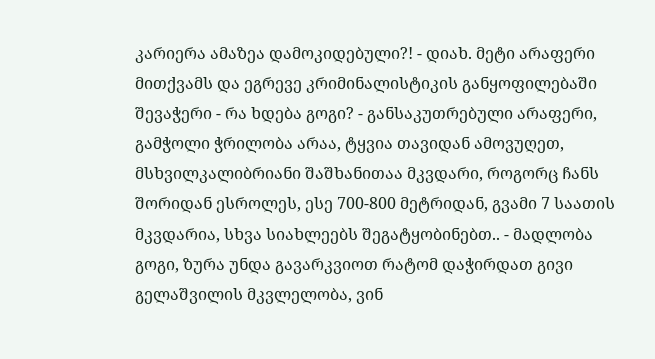კარიერა ამაზეა დამოკიდებული?! - დიახ. მეტი არაფერი მითქვამს და ეგრევე კრიმინალისტიკის განყოფილებაში შევაჭერი - რა ხდება გოგი? - განსაკუთრებული არაფერი, გამჭოლი ჭრილობა არაა, ტყვია თავიდან ამოვუღეთ, მსხვილკალიბრიანი შაშხანითაა მკვდარი, როგორც ჩანს შორიდან ესროლეს, ესე 700-800 მეტრიდან, გვამი 7 საათის მკვდარია, სხვა სიახლეებს შეგატყობინებთ.. - მადლობა გოგი, ზურა უნდა გავარკვიოთ რატომ დაჭირდათ გივი გელაშვილის მკვლელობა, ვინ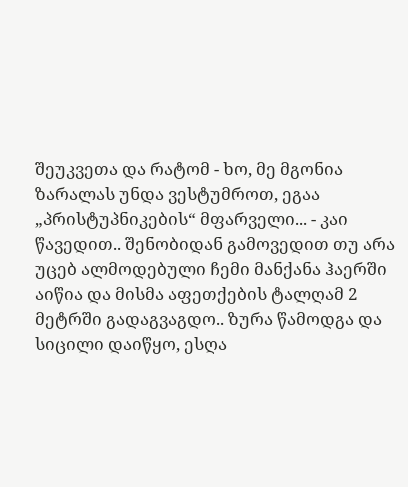შეუკვეთა და რატომ - ხო, მე მგონია ზარალას უნდა ვესტუმროთ, ეგაა „პრისტუპნიკების“ მფარველი... - კაი წავედით.. შენობიდან გამოვედით თუ არა უცებ ალმოდებული ჩემი მანქანა ჰაერში აიწია და მისმა აფეთქების ტალღამ 2 მეტრში გადაგვაგდო.. ზურა წამოდგა და სიცილი დაიწყო, ესღა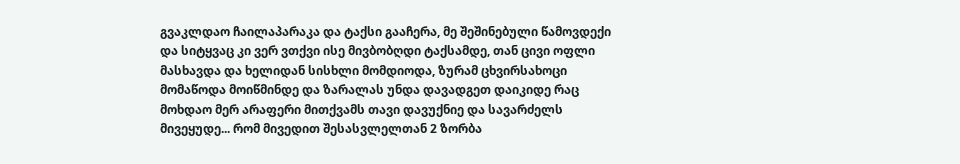გვაკლდაო ჩაილაპარაკა და ტაქსი გააჩერა, მე შეშინებული წამოვდექი და სიტყვაც კი ვერ ვთქვი ისე მივბობღდი ტაქსამდე, თან ცივი ოფლი მასხავდა და ხელიდან სისხლი მომდიოდა, ზურამ ცხვირსახოცი მომაწოდა მოიწმინდე და ზარალას უნდა დავადგეთ დაიკიდე რაც მოხდაო მერ არაფერი მითქვამს თავი დავუქნიე და სავარძელს მივეყუდე... რომ მივედით შესასვლელთან 2 ზორბა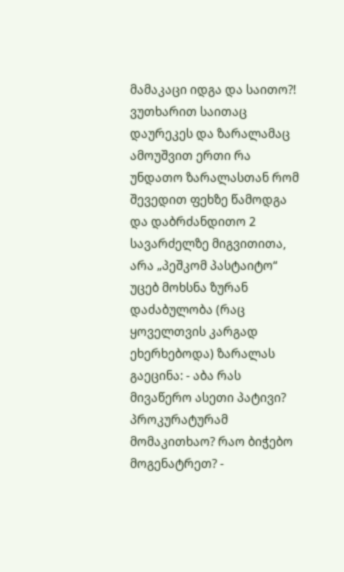მამაკაცი იდგა და საითო?! ვუთხარით საითაც დაურეკეს და ზარალამაც ამოუშვით ერთი რა უნდათო ზარალასთან რომ შევედით ფეხზე წამოდგა და დაბრძანდითო 2 სავარძელზე მიგვითითა, არა „პეშკომ პასტაიტო“ უცებ მოხსნა ზურან დაძაბულობა (რაც ყოველთვის კარგად ეხერხებოდა) ზარალას გაეცინა: - აბა რას მივაწერო ასეთი პატივი? პროკურატურამ მომაკითხაო? რაო ბიჭებო მოგენატრეთ? -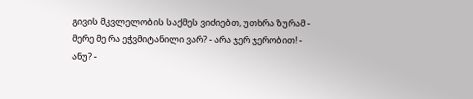გივის მკვლელობის საქმეს ვიძიებთ, უთხრა ზურამ - მერე მე რა ეჭვმიტანილი ვარ? - არა ჯერ ჯერობით! - ანუ? -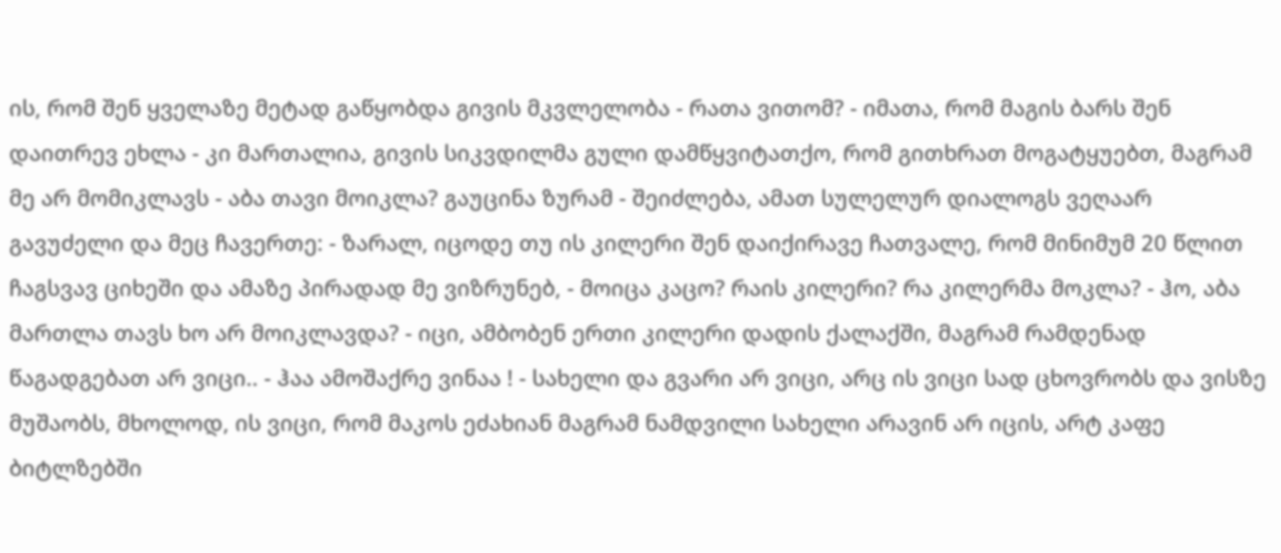ის, რომ შენ ყველაზე მეტად გაწყობდა გივის მკვლელობა - რათა ვითომ? - იმათა, რომ მაგის ბარს შენ დაითრევ ეხლა - კი მართალია, გივის სიკვდილმა გული დამწყვიტათქო, რომ გითხრათ მოგატყუებთ, მაგრამ მე არ მომიკლავს - აბა თავი მოიკლა? გაუცინა ზურამ - შეიძლება, ამათ სულელურ დიალოგს ვეღაარ გავუძელი და მეც ჩავერთე: - ზარალ, იცოდე თუ ის კილერი შენ დაიქირავე ჩათვალე, რომ მინიმუმ 20 წლით ჩაგსვავ ციხეში და ამაზე პირადად მე ვიზრუნებ, - მოიცა კაცო? რაის კილერი? რა კილერმა მოკლა? - ჰო, აბა მართლა თავს ხო არ მოიკლავდა? - იცი, ამბობენ ერთი კილერი დადის ქალაქში, მაგრამ რამდენად წაგადგებათ არ ვიცი.. - ჰაა ამოშაქრე ვინაა ! - სახელი და გვარი არ ვიცი, არც ის ვიცი სად ცხოვრობს და ვისზე მუშაობს, მხოლოდ, ის ვიცი, რომ მაკოს ეძახიან მაგრამ ნამდვილი სახელი არავინ არ იცის, არტ კაფე ბიტლზებში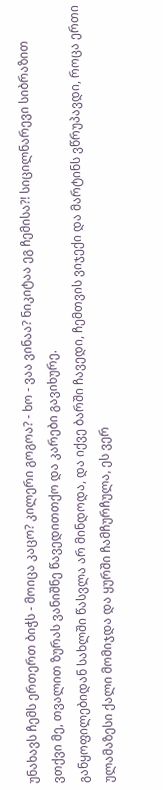უნახავს ჩემს ერთერთ ბიჭს - მოიცა კაცო? კილერი გოგოა? - ხო - ვაა ვინაა? ნიკიტაა ეგ ჩემისა?! სიცილნარევი სიბრაზით ვთქვი მე, თვალით ზურას ვანიშნე წავედითთქო და კარები გავიხურე.
განყოფილებიდან სახლში წასვლა არ მინდოდა, და იქვე ბარში ჩავედი, ჩემთვის ვიჯექი და მარტინს ვწრუპავდი, როცა ერთი ულამაზესი ქალი მომიჯდა და ყურში ჩამჩურჩულა, ეს ვერ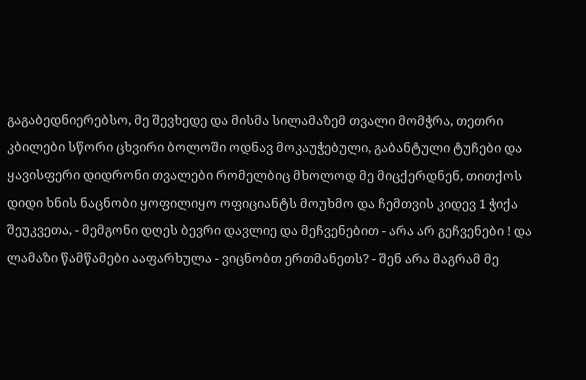გაგაბედნიერებსო, მე შევხედე და მისმა სილამაზემ თვალი მომჭრა, თეთრი კბილები სწორი ცხვირი ბოლოში ოდნავ მოკაუჭებული, გაბანტული ტუჩები და ყავისფერი დიდრონი თვალები რომელბიც მხოლოდ მე მიცქერდნენ, თითქოს დიდი ხნის ნაცნობი ყოფილიყო ოფიციანტს მოუხმო და ჩემთვის კიდევ 1 ჭიქა შეუკვეთა, - მემგონი დღეს ბევრი დავლიე და მეჩვენებით - არა არ გეჩვენები ! და ლამაზი წამწამები ააფარხულა - ვიცნობთ ერთმანეთს? - შენ არა მაგრამ მე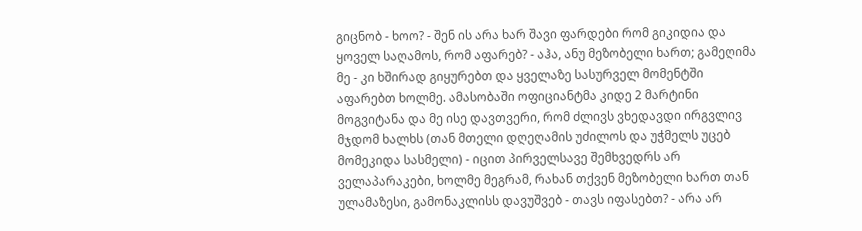გიცნობ - ხოო? - შენ ის არა ხარ შავი ფარდები რომ გიკიდია და ყოველ საღამოს, რომ აფარებ? - აჰა, ანუ მეზობელი ხართ; გამეღიმა მე - კი ხშირად გიყურებთ და ყველაზე სასურველ მომენტში აფარებთ ხოლმე. ამასობაში ოფიციანტმა კიდე 2 მარტინი მოგვიტანა და მე ისე დავთვერი, რომ ძლივს ვხედავდი ირგვლივ მჯდომ ხალხს (თან მთელი დღეღამის უძილოს და უჭმელს უცებ მომეკიდა სასმელი) - იცით პირველსავე შემხვედრს არ ველაპარაკები, ხოლმე მეგრამ, რახან თქვენ მეზობელი ხართ თან ულამაზესი, გამონაკლისს დავუშვებ - თავს იფასებთ? - არა არ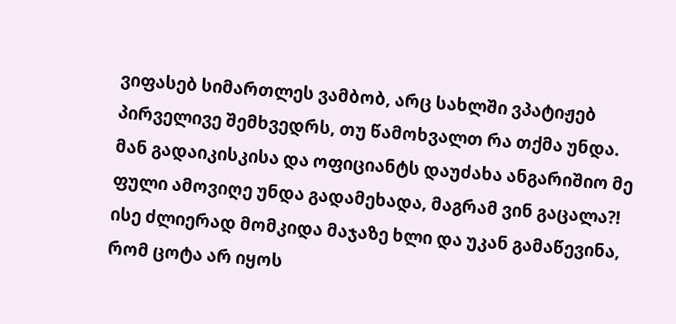ვიფასებ სიმართლეს ვამბობ, არც სახლში ვპატიჟებ პირველივე შემხვედრს, თუ წამოხვალთ რა თქმა უნდა. მან გადაიკისკისა და ოფიციანტს დაუძახა ანგარიშიო მე ფული ამოვიღე უნდა გადამეხადა, მაგრამ ვინ გაცალა?! ისე ძლიერად მომკიდა მაჯაზე ხლი და უკან გამაწევინა, რომ ცოტა არ იყოს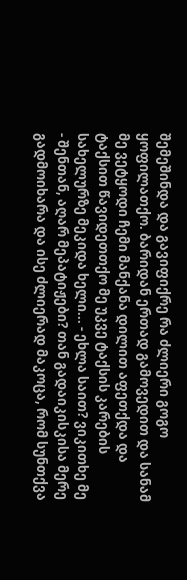შემეშინდა და გავიფიქრე რა ძლიერი გოგო ყოფილათქო. ბარიდან ერთად გამოვედით და სანამ მე ვეტყოდი ჩემი მანქანა დილით აფეთქდა და ტაქსით წავიდეთთქო მე უკვე ტაქსის კარების სახელურზე მეკიდა ხელი... - ეხლა საით? ვიკითხე მე - შენთან, აღარ მეპატიჟები? თან გადაიკისკისა მერე გადმოიხარა და ისე ძლიერად მაკოცა, რომ სუნთქვა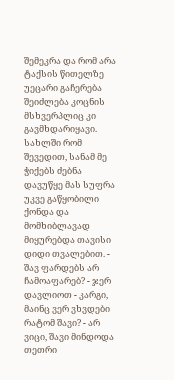შემეკრა და რომ არა ტაქსის წითელზე უეცარი გაჩერება შეიძლება კოცნის მსხვერპლიც კი გავმხდარიყავი. სახლში რომ შევედით, სანამ მე ჭიქებს ძებნა დავუწყე მას სუფრა უკვე გაწყობილი ქონდა და მომხიბლავად მიყურებდა თავისი დიდი თვალებით. - შავ ფარდებს არ ჩამოაფარებ? - ჯერ დავლიოთ - კარგი, მაინც ვერ ვხვდები რატომ შავი? - არ ვიცი, შავი მინდოდა თეთრი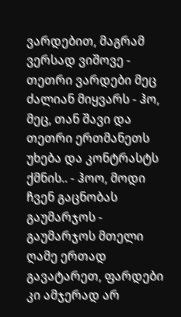ვარდებით, მაგრამ ვერსად ვიშოვე - თეთრი ვარდები მეც ძალიან მიყვარს - ჰო, მეც, თან შავი და თეთრი ერთმანეთს უხება და კონტრასტს ქმნის.. - ჰოო, მოდი ჩვენ გაცნობას გაუმარჯოს - გაუმარჯოს მთელი ღამე ერთად გავატარეთ, ფარდები კი ამჯერად არ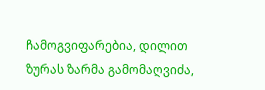ჩამოგვიფარებია, დილით ზურას ზარმა გამომაღვიძა,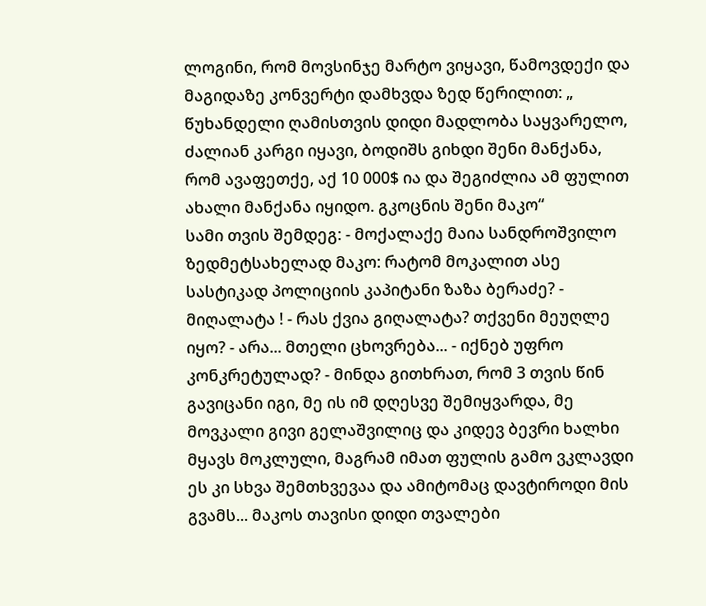ლოგინი, რომ მოვსინჯე მარტო ვიყავი, წამოვდექი და მაგიდაზე კონვერტი დამხვდა ზედ წერილით: „ წუხანდელი ღამისთვის დიდი მადლობა საყვარელო, ძალიან კარგი იყავი, ბოდიშს გიხდი შენი მანქანა, რომ ავაფეთქე, აქ 10 000$ ია და შეგიძლია ამ ფულით ახალი მანქანა იყიდო. გკოცნის შენი მაკო“
სამი თვის შემდეგ: - მოქალაქე მაია სანდროშვილო ზედმეტსახელად მაკო: რატომ მოკალით ასე სასტიკად პოლიციის კაპიტანი ზაზა ბერაძე? - მიღალატა ! - რას ქვია გიღალატა? თქვენი მეუღლე იყო? - არა... მთელი ცხოვრება... - იქნებ უფრო კონკრეტულად? - მინდა გითხრათ, რომ 3 თვის წინ გავიცანი იგი, მე ის იმ დღესვე შემიყვარდა, მე მოვკალი გივი გელაშვილიც და კიდევ ბევრი ხალხი მყავს მოკლული, მაგრამ იმათ ფულის გამო ვკლავდი ეს კი სხვა შემთხვევაა და ამიტომაც დავტიროდი მის გვამს... მაკოს თავისი დიდი თვალები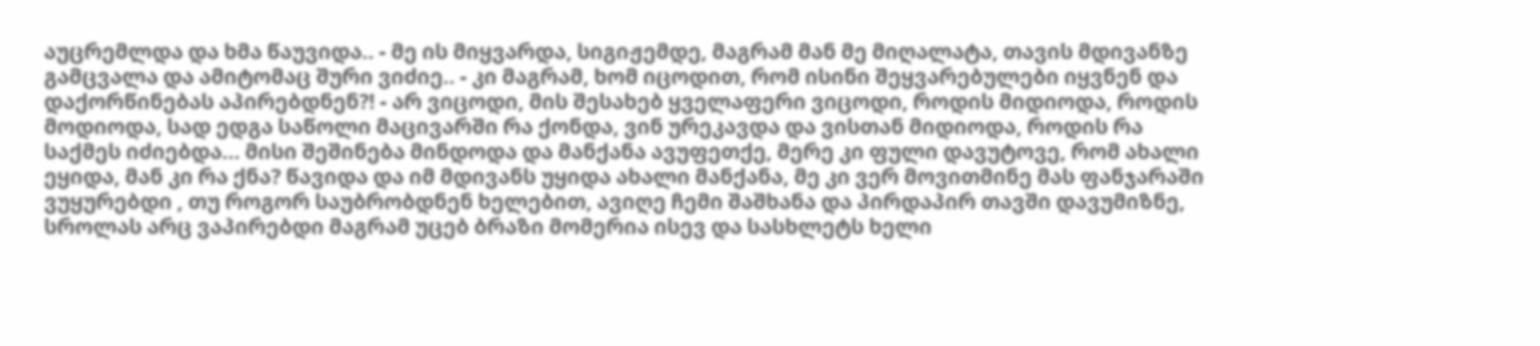აუცრემლდა და ხმა წაუვიდა.. - მე ის მიყვარდა, სიგიჟემდე, მაგრამ მან მე მიღალატა, თავის მდივანზე გამცვალა და ამიტომაც შური ვიძიე.. - კი მაგრამ, ხომ იცოდით, რომ ისინი შეყვარებულები იყვნენ და დაქორწინებას აპირებდნენ?! - არ ვიცოდი, მის შესახებ ყველაფერი ვიცოდი, როდის მიდიოდა, როდის მოდიოდა, სად ედგა საწოლი მაცივარში რა ქონდა, ვინ ურეკავდა და ვისთან მიდიოდა, როდის რა საქმეს იძიებდა... მისი შეშინება მინდოდა და მანქანა ავუფეთქე, მერე კი ფული დავუტოვე, რომ ახალი ეყიდა, მან კი რა ქნა? წავიდა და იმ მდივანს უყიდა ახალი მანქანა, მე კი ვერ მოვითმინე მას ფანჯარაში ვუყურებდი , თუ როგორ საუბრობდნენ ხელებით, ავიღე ჩემი შაშხანა და პირდაპირ თავში დავუმიზნე, სროლას არც ვაპირებდი მაგრამ უცებ ბრაზი მომერია ისევ და სასხლეტს ხელი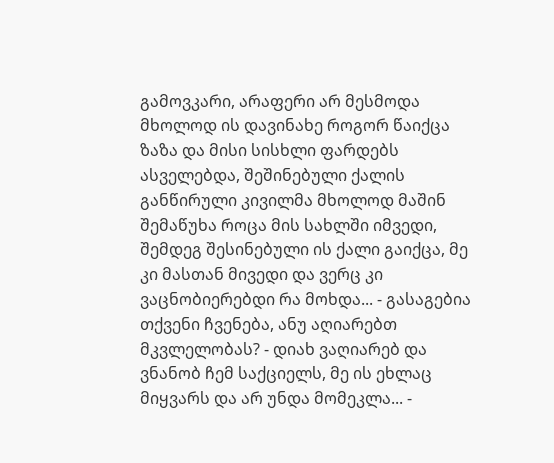გამოვკარი, არაფერი არ მესმოდა მხოლოდ ის დავინახე როგორ წაიქცა ზაზა და მისი სისხლი ფარდებს ასველებდა, შეშინებული ქალის განწირული კივილმა მხოლოდ მაშინ შემაწუხა როცა მის სახლში იმვედი, შემდეგ შესინებული ის ქალი გაიქცა, მე კი მასთან მივედი და ვერც კი ვაცნობიერებდი რა მოხდა... - გასაგებია თქვენი ჩვენება, ანუ აღიარებთ მკვლელობას? - დიახ ვაღიარებ და ვნანობ ჩემ საქციელს, მე ის ეხლაც მიყვარს და არ უნდა მომეკლა... -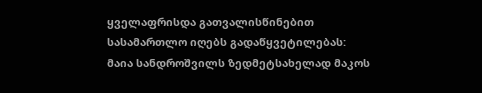ყველაფრისდა გათვალისწინებით სასამართლო იღებს გადაწყვეტილებას: მაია სანდროშვილს ზედმეტსახელად მაკოს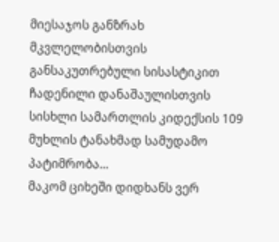მიესაჯოს განზრახ მკვლელობისთვის განსაკუთრებული სისასტიკით ჩადენილი დანაშაულისთვის სისხლი სამართლის კიდექსის 109 მუხლის ტანახმად სამუდამო პატიმრობა...
მაკომ ციხეში დიდხანს ვერ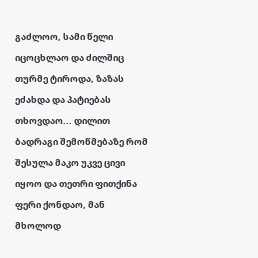გაძლოო, სამი წელი იცოცხლაო და ძილშიც თურმე ტიროდა, ზაზას ეძახდა და პატიებას თხოვდაო... დილით ბადრაგი შემოწმებაზე რომ შესულა მაკო უკვე ცივი იყოო და თეთრი ფითქინა ფერი ქონდაო, მან მხოლოდ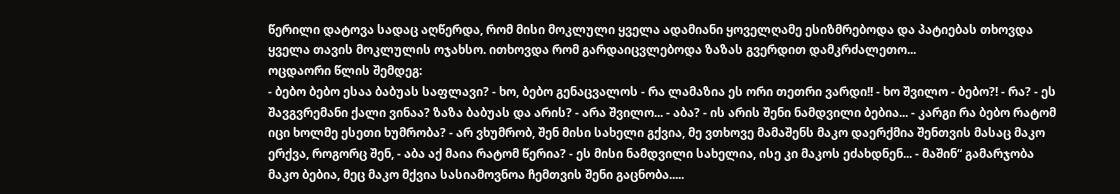წერილი დატოვა სადაც აღწერდა, რომ მისი მოკლული ყველა ადამიანი ყოველღამე ესიზმრებოდა და პატიებას თხოვდა ყველა თავის მოკლულის ოჯახსო. ითხოვდა რომ გარდაიცვლებოდა ზაზას გვერდით დამკრძალეთო...
ოცდაორი წლის შემდეგ:
- ბებო ბებო ესაა ბაბუას საფლავი? - ხო, ბებო გენაცვალოს - რა ლამაზია ეს ორი თეთრი ვარდი!! - ხო შვილო - ბებო?! - რა? - ეს შავგვრემანი ქალი ვინაა? ზაზა ბაბუას და არის? - არა შვილო... - აბა? - ის არის შენი ნამდვილი ბებია... - კარგი რა ბებო რატომ იცი ხოლმე ესეთი ხუმრობა? - არ ვხუმრობ, შენ მისი სახელი გქვია, მე ვთხოვე მამაშენს მაკო დაერქმია შენთვის მასაც მაკო ერქვა, როგორც შენ, - აბა აქ მაია რატომ წერია? - ეს მისი ნამდვილი სახელია, ისე კი მაკოს ეძახდნენ... - მაშინ“ გამარჯობა მაკო ბებია, მეც მაკო მქვია სასიამოვნოა ჩემთვის შენი გაცნობა.....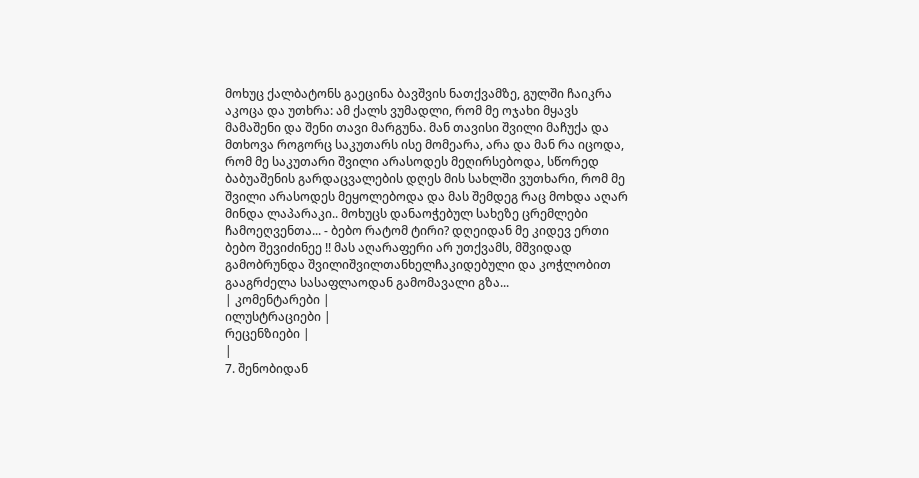მოხუც ქალბატონს გაეცინა ბავშვის ნათქვამზე, გულში ჩაიკრა აკოცა და უთხრა: ამ ქალს ვუმადლი, რომ მე ოჯახი მყავს მამაშენი და შენი თავი მარგუნა. მან თავისი შვილი მაჩუქა და მთხოვა როგორც საკუთარს ისე მომეარა, არა და მან რა იცოდა, რომ მე საკუთარი შვილი არასოდეს მეღირსებოდა, სწორედ ბაბუაშენის გარდაცვალების დღეს მის სახლში ვუთხარი, რომ მე შვილი არასოდეს მეყოლებოდა და მას შემდეგ რაც მოხდა აღარ მინდა ლაპარაკი.. მოხუცს დანაოჭებულ სახეზე ცრემლები ჩამოეღვენთა... - ბებო რატომ ტირი? დღეიდან მე კიდევ ერთი ბებო შევიძინეე !! მას აღარაფერი არ უთქვამს, მშვიდად გამობრუნდა შვილიშვილთანხელჩაკიდებული და კოჭლობით გააგრძელა სასაფლაოდან გამომავალი გზა...
| კომენტარები |
ილუსტრაციები |
რეცენზიები |
|
7. შენობიდან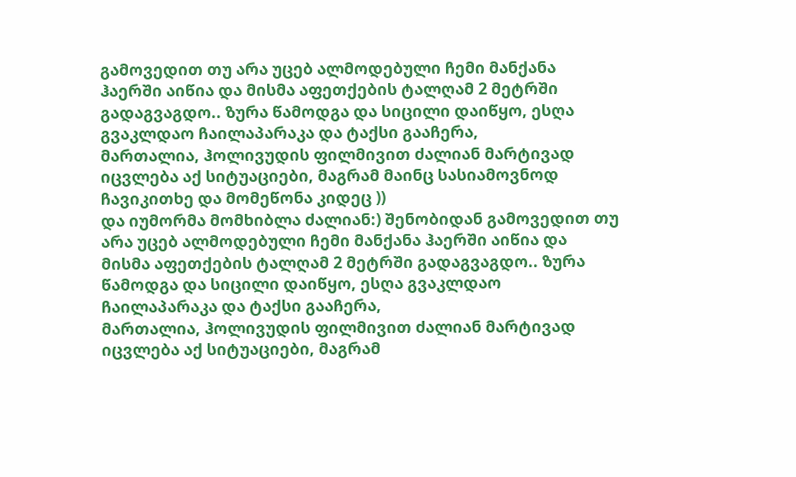გამოვედით თუ არა უცებ ალმოდებული ჩემი მანქანა ჰაერში აიწია და მისმა აფეთქების ტალღამ 2 მეტრში გადაგვაგდო.. ზურა წამოდგა და სიცილი დაიწყო, ესღა გვაკლდაო ჩაილაპარაკა და ტაქსი გააჩერა,
მართალია, ჰოლივუდის ფილმივით ძალიან მარტივად იცვლება აქ სიტუაციები, მაგრამ მაინც სასიამოვნოდ ჩავიკითხე და მომეწონა კიდეც ))
და იუმორმა მომხიბლა ძალიან:) შენობიდან გამოვედით თუ არა უცებ ალმოდებული ჩემი მანქანა ჰაერში აიწია და მისმა აფეთქების ტალღამ 2 მეტრში გადაგვაგდო.. ზურა წამოდგა და სიცილი დაიწყო, ესღა გვაკლდაო ჩაილაპარაკა და ტაქსი გააჩერა,
მართალია, ჰოლივუდის ფილმივით ძალიან მარტივად იცვლება აქ სიტუაციები, მაგრამ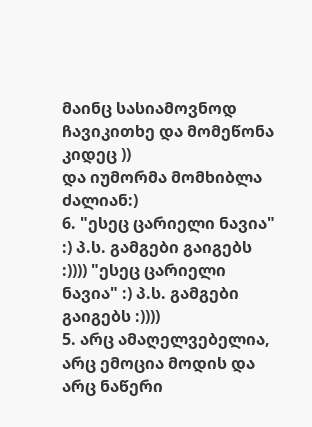მაინც სასიამოვნოდ ჩავიკითხე და მომეწონა კიდეც ))
და იუმორმა მომხიბლა ძალიან:)
6. "ესეც ცარიელი ნავია" :) პ.ს. გამგები გაიგებს :)))) "ესეც ცარიელი ნავია" :) პ.ს. გამგები გაიგებს :))))
5. არც ამაღელვებელია, არც ემოცია მოდის და არც ნაწერი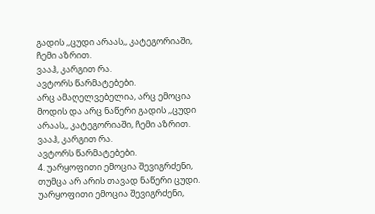გადის ,,ცუდი არაას,, კატეგორიაში, ჩემი აზრით.
ვააჰ, კარგით რა.
ავტორს წარმატებები.
არც ამაღელვებელია, არც ემოცია მოდის და არც ნაწერი გადის ,,ცუდი არაას,, კატეგორიაში, ჩემი აზრით.
ვააჰ, კარგით რა.
ავტორს წარმატებები.
4. უარყოფითი ემოცია შევიგრძენი, თუმცა არ არის თავად ნაწერი ცუდი.
უარყოფითი ემოცია შევიგრძენი,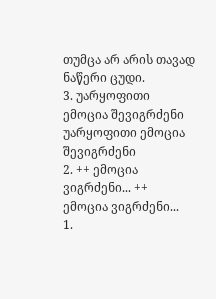თუმცა არ არის თავად ნაწერი ცუდი.
3. უარყოფითი ემოცია შევიგრძენი უარყოფითი ემოცია შევიგრძენი
2. ++ ემოცია ვიგრძენი... ++ ემოცია ვიგრძენი...
1.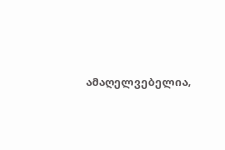ამაღელვებელია,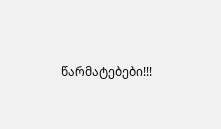წარმატებები!!!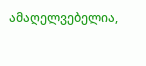ამაღელვებელია,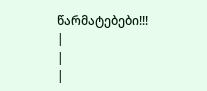წარმატებები!!!
|
|
|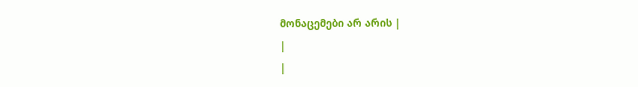მონაცემები არ არის |
|
|